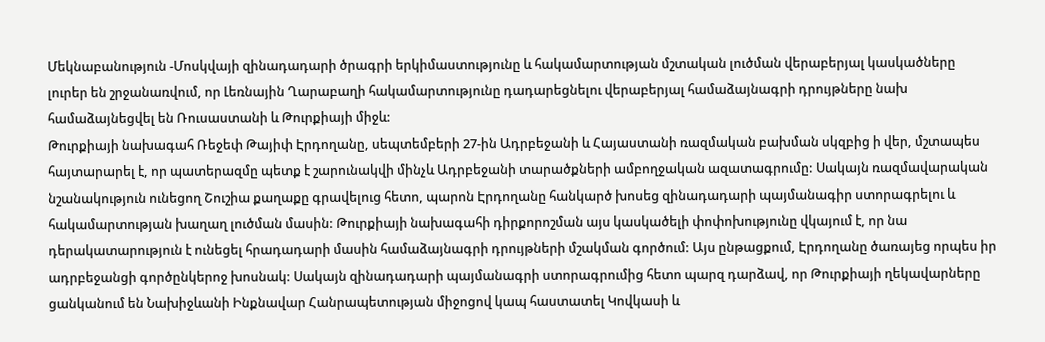Մեկնաբանություն -Մոսկվայի զինադադարի ծրագրի երկիմաստությունը և հակամարտության մշտական լուծման վերաբերյալ կասկածները
լուրեր են շրջանառվում, որ Լեռնային Ղարաբաղի հակամարտությունը դադարեցնելու վերաբերյալ համաձայնագրի դրույթները նախ համաձայնեցվել են Ռուսաստանի և Թուրքիայի միջև:
Թուրքիայի նախագահ Ռեջեփ Թայիփ Էրդողանը, սեպտեմբերի 27-ին Ադրբեջանի և Հայաստանի ռազմական բախման սկզբից ի վեր, մշտապես հայտարարել է, որ պատերազմը պետք է շարունակվի մինչև Ադրբեջանի տարածքների ամբողջական ազատագրումը: Սակայն ռազմավարական նշանակություն ունեցող Շուշիա քաղաքը գրավելուց հետո, պարոն Էրդողանը հանկարծ խոսեց զինադադարի պայմանագիր ստորագրելու և հակամարտության խաղաղ լուծման մասին: Թուրքիայի նախագահի դիրքորոշման այս կասկածելի փոփոխությունը վկայում է, որ նա դերակատարություն է ունեցել հրադադարի մասին համաձայնագրի դրույթների մշակման գործում: Այս ընթացքում, Էրդողանը ծառայեց որպես իր ադրբեջանցի գործընկերոջ խոսնակ: Սակայն զինադադարի պայմանագրի ստորագրումից հետո պարզ դարձավ, որ Թուրքիայի ղեկավարները ցանկանում են Նախիջևանի Ինքնավար Հանրապետության միջոցով կապ հաստատել Կովկասի և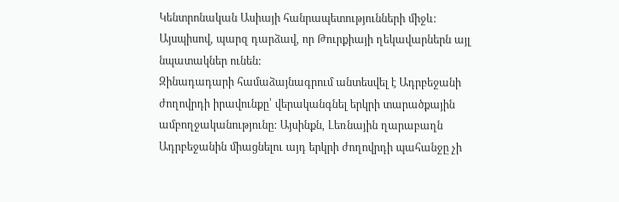Կենտրոնական Ասիայի հանրապետությունների միջև: Այսպիսով, պարզ դարձավ, որ Թուրքիայի ղեկավարներն այլ նպատակներ ունեն:
Զինադադարի համաձայնագրում անտեսվել է Ադրբեջանի ժողովրդի իրավունքը՝ վերականգնել երկրի տարածքային ամբողջականությունը: Այսինքն, Լեռնային ղարաբաղն Ադրբեջանին միացնելու այդ երկրի ժողովրդի պահանջը չի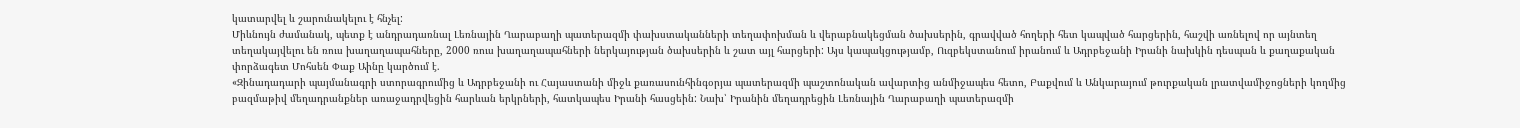կատարվել և շարունակելու է հնչել:
Միևնույն ժամանակ, պետք է անդրադառնալ Լեռնային Ղարաբաղի պատերազմի փախստականների տեղափոխման և վերաբնակեցման ծախսերին, գրավված հողերի հետ կապված հարցերին, հաշվի առնելով որ այնտեղ տեղակայվելու են ռուս խաղաղապահները, 2000 ռուս խաղաղապահների ներկայության ծախսերին և շատ այլ հարցերի: Այս կապակցությամբ, Ուզբեկստանում իրանում և Ադրբեջանի Իրանի նախկին դեսպան և քաղաքական փորձագետ Մոհսեն Փաք Աինը կարծում է.
«Զինադադարի պայմանագրի ստորագրումից և Ադրբեջանի ու Հայաստանի միջև քառասունհինգօրյա պատերազմի պաշտոնական ավարտից անմիջապես հետո, Բաքվում և Անկարայում թուրքական լրատվամիջոցների կողմից բազմաթիվ մեղադրանքներ առաջադրվեցին հարևան երկրների, հատկապես Իրանի հասցեին: Նախ՝ Իրանին մեղադրեցին Լեռնային Ղարաբաղի պատերազմի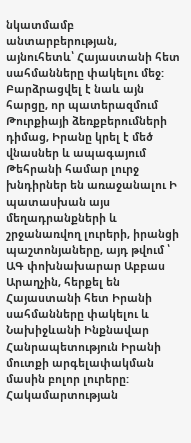նկատմամբ անտարբերության, այնուհետև՝ Հայաստանի հետ սահմանները փակելու մեջ: Բարձրացվել է նաև այն հարցը, որ պատերազմում Թուրքիայի ձեռքբերումների դիմաց, Իրանը կրել է մեծ վնասներ և ապագայում Թեհրանի համար լուրջ խնդիրներ են առաջանալու Ի պատասխան այս մեղադրանքների և շրջանառվող լուրերի, իրանցի պաշտոնյաները, այդ թվում ՝ ԱԳ փոխնախարար Աբբաս Արաղչին, հերքել են Հայաստանի հետ Իրանի սահմանները փակելու և Նախիջևանի Ինքնավար Հանրապետություն Իրանի մուտքի արգելափակման մասին բոլոր լուրերը:
Հակամարտության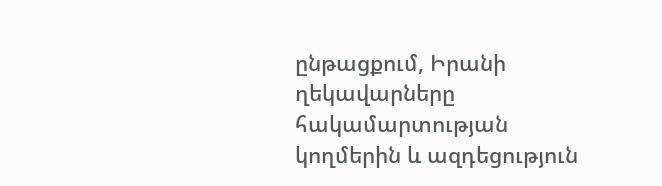ընթացքում, Իրանի ղեկավարները հակամարտության կողմերին և ազդեցություն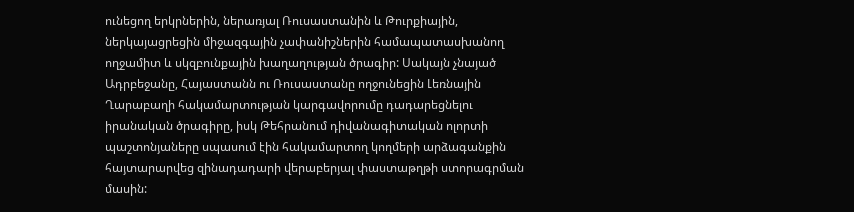ունեցող երկրներին, ներառյալ Ռուսաստանին և Թուրքիային, ներկայացրեցին միջազգային չափանիշներին համապատասխանող ողջամիտ և սկզբունքային խաղաղության ծրագիր: Սակայն չնայած Ադրբեջանը, Հայաստանն ու Ռուսաստանը ողջունեցին Լեռնային Ղարաբաղի հակամարտության կարգավորումը դադարեցնելու իրանական ծրագիրը, իսկ Թեհրանում դիվանագիտական ոլորտի պաշտոնյաները սպասում էին հակամարտող կողմերի արձագանքին հայտարարվեց զինադադարի վերաբերյալ փաստաթղթի ստորագրման մասին: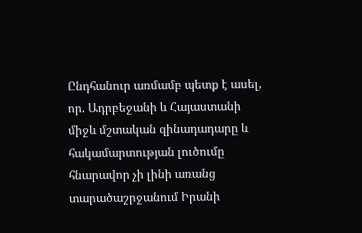Ընդհանուր առմամբ պետք է ասել, որ. Ադրբեջանի և Հայաստանի միջև մշտական զինադադարը և հակամարտության լուծումը հնարավոր չի լինի առանց տարածաշրջանում Իրանի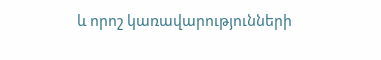և որոշ կառավարությունների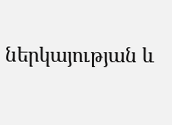ներկայության և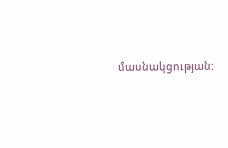մասնակցության: